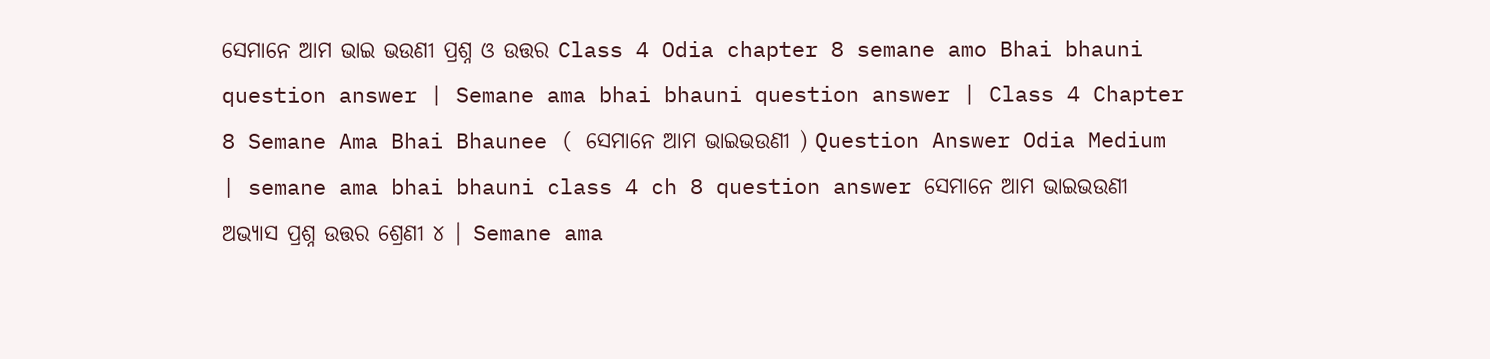ସେମାନେ ଆମ ଭାଇ ଭଉଣୀ ପ୍ରଶ୍ନ ଓ ଉତ୍ତର Class 4 Odia chapter 8 semane amo Bhai bhauni question answer | Semane ama bhai bhauni question answer | Class 4 Chapter 8 Semane Ama Bhai Bhaunee ( ସେମାନେ ଆମ ଭାଇଭଉଣୀ ) Question Answer Odia Medium | semane ama bhai bhauni class 4 ch 8 question answer ସେମାନେ ଆମ ଭାଇଭଉଣୀ ଅଭ୍ୟାସ ପ୍ରଶ୍ନ ଉତ୍ତର ଶ୍ରେଣୀ ୪ | Semane ama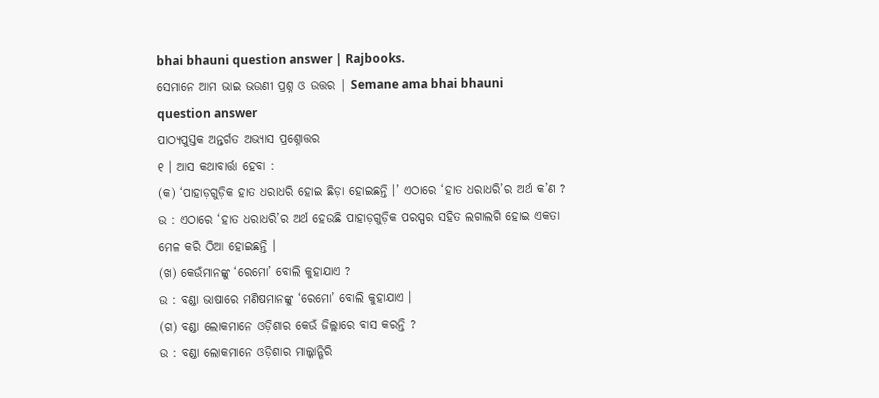bhai bhauni question answer | Rajbooks.
ସେମାନେ ଆମ ଭାଇ ଭଉଣୀ ପ୍ରଶ୍ନ ଓ ଉତ୍ତର | Semane ama bhai bhauni question answer
ପାଠ୍ୟପୁସ୍ତକ ଅନ୍ତର୍ଗତ ଅଭ୍ୟାସ ପ୍ରଶ୍ନୋତ୍ତର
୧ । ଆସ କଥାବାର୍ତ୍ତା ହେବା :
(କ) ‘ପାହାଡ଼ଗୁଡ଼ିକ ହାତ ଧରାଧରି ହୋଇ ଛିଡ଼ା ହୋଇଛନ୍ତି ।’ ଏଠାରେ ‘ହାତ ଧରାଧରି’ର ଅର୍ଥ କ’ଣ ?
ଉ : ଏଠାରେ ‘ହାତ ଧରାଧରି’ର ଅର୍ଥ ହେଉଛି ପାହାଡ଼ଗୁଡ଼ିକ ପରସ୍ପର ସହିତ ଲଗାଲଗି ହୋଇ ଏକତା ମେଳ କରି ଠିଆ ହୋଇଛନ୍ତି ।
(ଖ) କେଉଁମାନଙ୍କୁ ‘ରେମୋ’ ବୋଲି କୁହାଯାଏ ?
ଉ : ବଣ୍ଡା ଭାଷାରେ ମଣିଷମାନଙ୍କୁ ‘ରେମୋ’ ବୋଲି କୁହାଯାଏ ।
(ଗ) ବଣ୍ଡା ଲୋକମାନେ ଓଡ଼ିଶାର କେଉଁ ଜିଲ୍ଲାରେ ବାସ କରନ୍ତି ?
ଉ : ବଣ୍ଡା ଲୋକମାନେ ଓଡ଼ିଶାର ମାଲ୍କାନ୍ଗିରି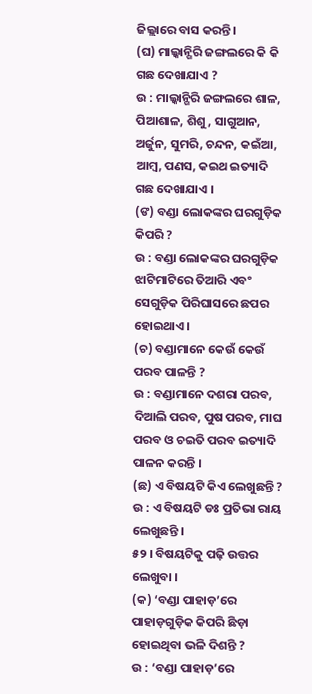ଜିଲ୍ଲାରେ ବାସ କରନ୍ତି ।
(ଘ) ମାଲ୍କାନ୍ଗିରି ଜଙ୍ଗଲରେ କି କି ଗଛ ଦେଖାଯାଏ ?
ଉ : ମାଲ୍କାନ୍ଗିରି ଜଙ୍ଗଲରେ ଶାଳ, ପିଆଶାଳ, ଶିଶୁ, ସାଗୁଆନ, ଅର୍ଜୁନ, ସୁମରି, ଚନ୍ଦନ, କଇଁଆ, ଆମ୍ବ, ପଣସ, କଇଥ ଇତ୍ୟାଦି ଗଛ ଦେଖାଯାଏ ।
(ଙ) ବଣ୍ଡା ଲୋକଙ୍କର ଘରଗୁଡ଼ିକ କିପରି ?
ଉ : ବଣ୍ଡା ଲୋକଙ୍କର ଘରଗୁଡ଼ିକ ଝାଟିମାଟିରେ ତିଆରି ଏବଂ ସେଗୁଡ଼ିକ ପିରିଘାସରେ ଛପର ହୋଇଥାଏ ।
(ଚ) ବଣ୍ଡାମାନେ କେଉଁ କେଉଁ ପରବ ପାଳନ୍ତି ?
ଉ : ବଣ୍ଡାମାନେ ଦଶରା ପରବ, ଦିଆଲି ପରବ, ପୁଷ ପରବ, ମାଘ ପରବ ଓ ଚଇତି ପରବ ଇତ୍ୟାଦି ପାଳନ କରନ୍ତି ।
(ଛ) ଏ ବିଷୟଟି କିଏ ଲେଖୁଛନ୍ତି ?
ଉ : ଏ ବିଷୟଟି ଡଃ ପ୍ରତିଭା ରାୟ ଲେଖୁଛନ୍ତି ।
୫୨ । ବିଷୟଟିକୁ ପଢ଼ି ଉତ୍ତର ଲେଖୁବା ।
(କ) ‘ବଣ୍ଡା ପାହାଡ଼’ରେ ପାହାଡ଼ଗୁଡ଼ିକ କିପରି ଛିଡ଼ା ହୋଇଥିବା ଭଳି ଦିଶନ୍ତି ?
ଉ : ‘ବଣ୍ଡା ପାହାଡ଼’ରେ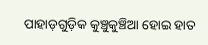ପାହାଡ଼ଗୁଡ଼ିକ କୁଞ୍ଚୁକୁଞ୍ଚିଆ ହୋଇ ହାତ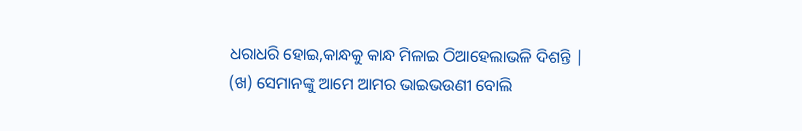ଧରାଧରି ହୋଇ,କାନ୍ଧକୁ କାନ୍ଧ ମିଳାଇ ଠିଆହେଲାଭଳି ଦିଶନ୍ତି |
(ଖ) ସେମାନଙ୍କୁ ଆମେ ଆମର ଭାଇଭଉଣୀ ବୋଲି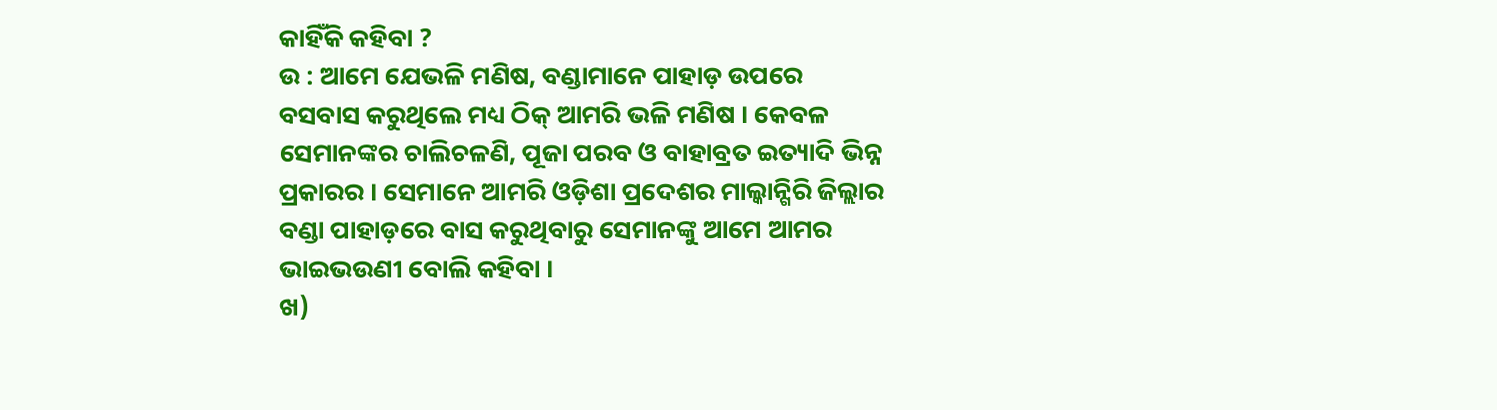କାହିଁକି କହିବା ?
ଉ : ଆମେ ଯେଭଳି ମଣିଷ, ବଣ୍ଡାମାନେ ପାହାଡ଼ ଉପରେ ବସବାସ କରୁଥିଲେ ମଧ୍ୟ ଠିକ୍ ଆମରି ଭଳି ମଣିଷ । କେବଳ ସେମାନଙ୍କର ଚାଲିଚଳଣି, ପୂଜା ପରବ ଓ ବାହାବ୍ରତ ଇତ୍ୟାଦି ଭିନ୍ନ ପ୍ରକାରର । ସେମାନେ ଆମରି ଓଡ଼ିଶା ପ୍ରଦେଶର ମାଲ୍କାନ୍ଗିରି ଜିଲ୍ଲାର ବଣ୍ଡା ପାହାଡ଼ରେ ବାସ କରୁଥିବାରୁ ସେମାନଙ୍କୁ ଆମେ ଆମର ଭାଇଭଉଣୀ ବୋଲି କହିବା ।
ଖ)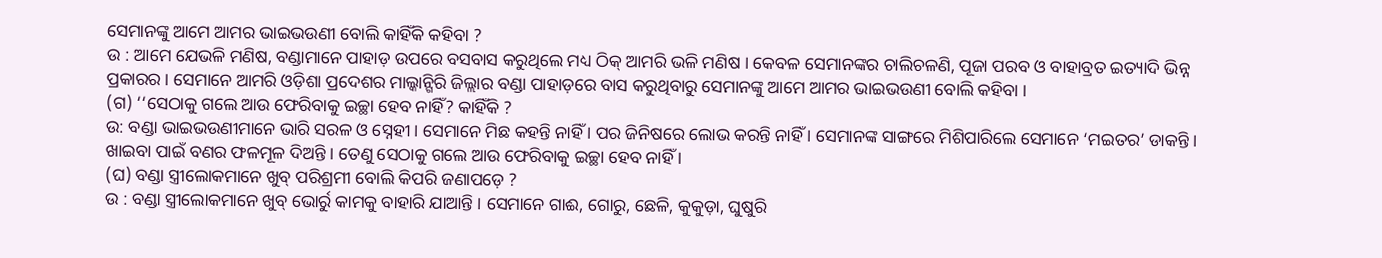ସେମାନଙ୍କୁ ଆମେ ଆମର ଭାଇଭଉଣୀ ବୋଲି କାହିଁକି କହିବା ?
ଉ : ଆମେ ଯେଭଳି ମଣିଷ, ବଣ୍ଡାମାନେ ପାହାଡ଼ ଉପରେ ବସବାସ କରୁଥିଲେ ମଧ୍ୟ ଠିକ୍ ଆମରି ଭଳି ମଣିଷ । କେବଳ ସେମାନଙ୍କର ଚାଲିଚଳଣି, ପୂଜା ପରବ ଓ ବାହାବ୍ରତ ଇତ୍ୟାଦି ଭିନ୍ନ ପ୍ରକାରର । ସେମାନେ ଆମରି ଓଡ଼ିଶା ପ୍ରଦେଶର ମାଲ୍କାନ୍ଗିରି ଜିଲ୍ଲାର ବଣ୍ଡା ପାହାଡ଼ରେ ବାସ କରୁଥିବାରୁ ସେମାନଙ୍କୁ ଆମେ ଆମର ଭାଇଭଉଣୀ ବୋଲି କହିବା ।
(ଗ) ‘‘ସେଠାକୁ ଗଲେ ଆଉ ଫେରିବାକୁ ଇଚ୍ଛା ହେବ ନାହିଁ? କାହିଁକି ?
ଉ: ବଣ୍ଡା ଭାଇଭଉଣୀମାନେ ଭାରି ସରଳ ଓ ସ୍ନେହୀ । ସେମାନେ ମିଛ କହନ୍ତି ନାହିଁ । ପର ଜିନିଷରେ ଲୋଭ କରନ୍ତି ନାହିଁ । ସେମାନଙ୍କ ସାଙ୍ଗରେ ମିଶିପାରିଲେ ସେମାନେ ‘ମଇତର’ ଡାକନ୍ତି । ଖାଇବା ପାଇଁ ବଣର ଫଳମୂଳ ଦିଅନ୍ତି । ତେଣୁ ସେଠାକୁ ଗଲେ ଆଉ ଫେରିବାକୁ ଇଚ୍ଛା ହେବ ନାହିଁ ।
(ଘ) ବଣ୍ଡା ସ୍ତ୍ରୀଲୋକମାନେ ଖୁବ୍ ପରିଶ୍ରମୀ ବୋଲି କିପରି ଜଣାପଡ଼େ ?
ଉ : ବଣ୍ଡା ସ୍ତ୍ରୀଲୋକମାନେ ଖୁବ୍ ଭୋର୍ରୁ କାମକୁ ବାହାରି ଯାଆନ୍ତି । ସେମାନେ ଗାଈ, ଗୋରୁ, ଛେଳି, କୁକୁଡ଼ା, ଘୁଷୁରି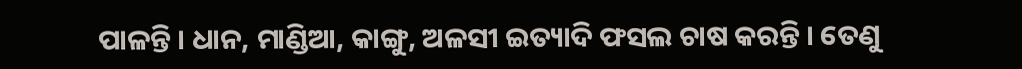ପାଳନ୍ତି । ଧାନ, ମାଣ୍ଡିଆ, କାଙ୍ଗୁ, ଅଳସୀ ଇତ୍ୟାଦି ଫସଲ ଚାଷ କରନ୍ତି । ତେଣୁ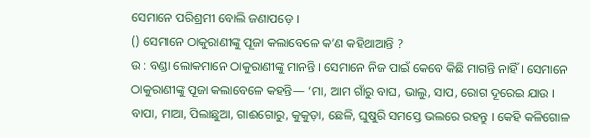ସେମାନେ ପରିଶ୍ରମୀ ବୋଲି ଜଣାପଡ଼େ ।
() ସେମାନେ ଠାକୁରାଣୀଙ୍କୁ ପୂଜା କଲାବେଳେ କ’ଣ କହିଥାଆନ୍ତି ?
ଉ : ବଣ୍ଡା ଲୋକମାନେ ଠାକୁରାଣୀଙ୍କୁ ମାନନ୍ତି । ସେମାନେ ନିଜ ପାଇଁ କେବେ କିଛି ମାଗନ୍ତି ନାହିଁ । ସେମାନେ ଠାକୁରାଣୀଙ୍କୁ ପୂଜା କଲାବେଳେ କହନ୍ତି— ‘ମା, ଆମ ଗାଁରୁ ବାଘ, ଭାଲୁ, ସାପ, ରୋଗ ଦୂରେଇ ଯାଉ । ବାପା, ମାଆ, ପିଲାଛୁଆ, ଗାଈଗୋରୁ, କୁକୁଡ଼ା, ଛେଳି, ଘୁଷୁରି ସମସ୍ତେ ଭଲରେ ରହନ୍ତୁ । କେହି କଳିଗୋଳ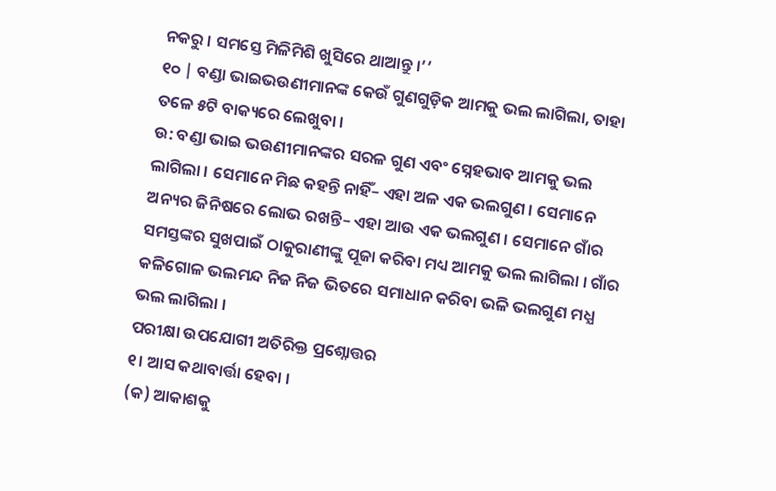ନକରୁ । ସମସ୍ତେ ମିଳିମିଶି ଖୁସିରେ ଥାଆନ୍ତୁ ।’’
୧୦ | ବଣ୍ଡା ଭାଇଭଉଣୀମାନଙ୍କ କେଉଁ ଗୁଣଗୁଡ଼ିକ ଆମକୁ ଭଲ ଲାଗିଲା, ତାହା ତଳେ ୫ଟି ବାକ୍ୟରେ ଲେଖୁବା ।
ଉ: ବଣ୍ଡା ଭାଇ ଭଉଣୀମାନଙ୍କର ସରଳ ଗୁଣ ଏବଂ ସ୍ନେହଭାବ ଆମକୁ ଭଲ ଲାଗିଲା । ସେମାନେ ମିଛ କହନ୍ତି ନାହିଁ– ଏହା ଅଳ ଏକ ଭଲଗୁଣ । ସେମାନେ ଅନ୍ୟର ଜିନିଷରେ ଲୋଭ ରଖନ୍ତି– ଏହା ଆଉ ଏକ ଭଲଗୁଣ । ସେମାନେ ଗାଁର ସମସ୍ତଙ୍କର ସୁଖପାଇଁ ଠାକୁରାଣୀଙ୍କୁ ପୂଜା କରିବା ମଧ୍ୟ ଆମକୁ ଭଲ ଲାଗିଲା । ଗାଁର କଳିଗୋଳ ଭଲମନ୍ଦ ନିଜ ନିଜ ଭିତରେ ସମାଧାନ କରିବା ଭଳି ଭଲଗୁଣ ମଧ୍ଯ ଭଲ ଲାଗିଲା ।
ପରୀକ୍ଷା ଉପଯୋଗୀ ଅତିରିକ୍ତ ପ୍ରଶ୍ନୋତ୍ତର
୧। ଆସ କଥାବାର୍ତ୍ତା ହେବା ।
(କ) ଆକାଶକୁ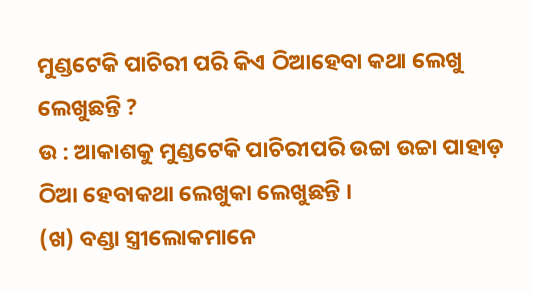ମୁଣ୍ଡଟେକି ପାଚିରୀ ପରି କିଏ ଠିଆହେବା କଥା ଲେଖୁ ଲେଖୁଛନ୍ତି ?
ଉ : ଆକାଶକୁ ମୁଣ୍ଡଟେକି ପାଚିରୀପରି ଉଚ୍ଚା ଉଚ୍ଚା ପାହାଡ଼ ଠିଆ ହେବାକଥା ଲେଖୁକା ଲେଖୁଛନ୍ତି ।
(ଖ) ବଣ୍ଡା ସ୍ତ୍ରୀଲୋକମାନେ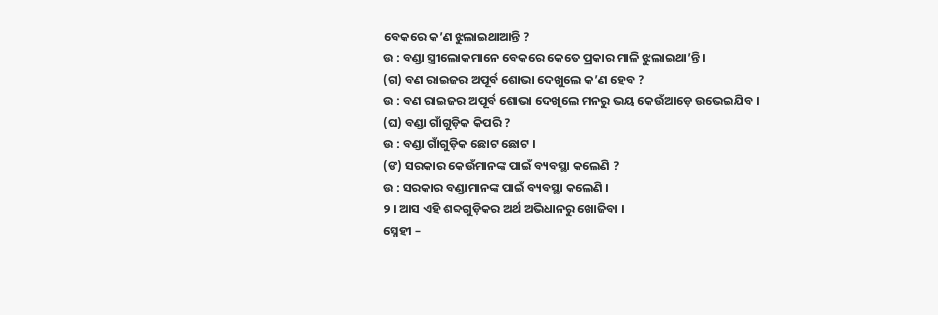ବେକରେ କ’ଣ ଝୁଲାଇଥାଆନ୍ତି ?
ଉ : ବଣ୍ଡା ସ୍ତ୍ରୀଲୋକମାନେ ବେକରେ କେତେ ପ୍ରକାର ମାଳି ଝୁଲାଇଥା’ନ୍ତି ।
(ଗ) ବଣ ରାଇଜର ଅପୂର୍ବ ଶୋଭା ଦେଖୁଲେ କ’ଣ ହେବ ?
ଉ : ବଣ ରାଇଜର ଅପୂର୍ବ ଶୋଭା ଦେଖିଲେ ମନରୁ ଭୟ କେଉଁଆଡ଼େ ଉଭେଇଯିବ ।
(ଘ) ବଣ୍ଡା ଗାଁଗୁଡ଼ିକ କିପରି ?
ଉ : ବଣ୍ଡା ଗାଁଗୁଡ଼ିକ ଛୋଟ ଛୋଟ ।
(ଙ) ସରକାର କେଉଁମାନଙ୍କ ପାଇଁ ବ୍ୟବସ୍ଥା କଲେଣି ?
ଉ : ସରକାର ବଣ୍ଡାମାନଙ୍କ ପାଇଁ ବ୍ୟବସ୍ଥା କଲେଣି ।
୨ । ଆସ ଏହି ଶବ୍ଦଗୁଡ଼ିକର ଅର୍ଥ ଅଭିଧାନରୁ ଖୋଜିବା ।
ସ୍ନେହୀ –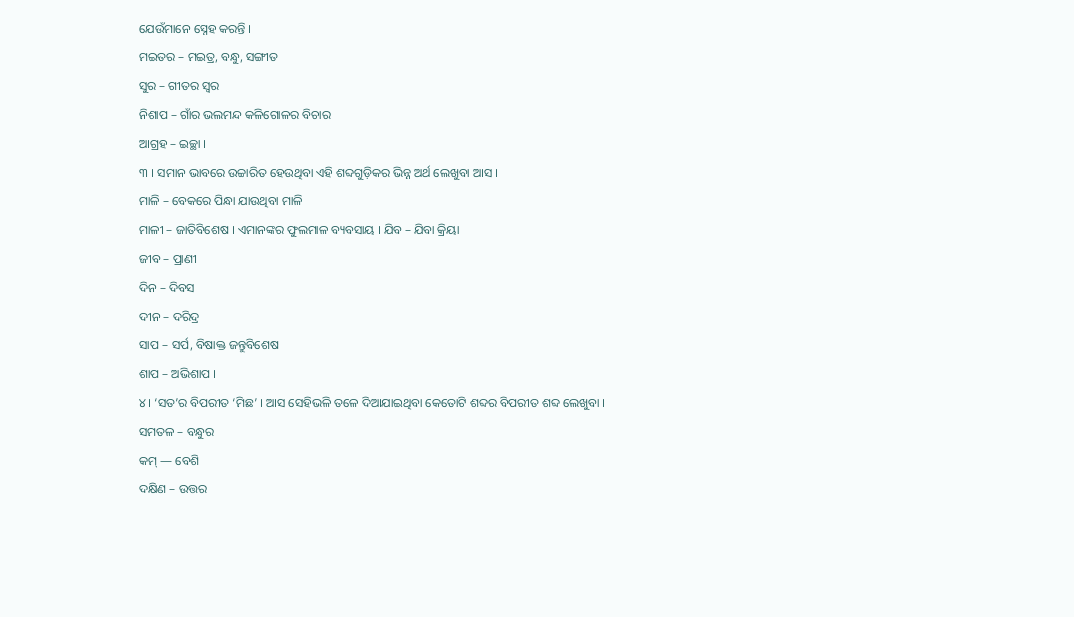ଯେଉଁମାନେ ସ୍ନେହ କରନ୍ତି ।
ମଇତର – ମଇତ୍ର, ବନ୍ଧୁ, ସଙ୍ଗୀତ
ସୁର – ଗୀତର ସ୍ବର
ନିଶାପ – ଗାଁର ଭଲମନ୍ଦ କଳିଗୋଳର ବିଚାର
ଆଗ୍ରହ – ଇଚ୍ଛା ।
୩ । ସମାନ ଭାବରେ ଉଚ୍ଚାରିତ ହେଉଥିବା ଏହି ଶବ୍ଦଗୁଡ଼ିକର ଭିନ୍ନ ଅର୍ଥ ଲେଖୁବା ଆସ ।
ମାଳି – ବେକରେ ପିନ୍ଧା ଯାଉଥିବା ମାଳି
ମାଳୀ – ଜାତିବିଶେଷ । ଏମାନଙ୍କର ଫୁଲମାଳ ବ୍ୟବସାୟ । ଯିବ – ଯିବା କ୍ରିୟା
ଜୀବ – ପ୍ରାଣୀ
ଦିନ – ଦିବସ
ଦୀନ – ଦରିଦ୍ର
ସାପ – ସର୍ପ, ବିଷାକ୍ତ ଜନ୍ତୁବିଶେଷ
ଶାପ – ଅଭିଶାପ ।
୪। ‘ସତ’ର ବିପରୀତ ‘ମିଛ’ । ଆସ ସେହିଭଳି ତଳେ ଦିଆଯାଇଥିବା କେତୋଟି ଶବ୍ଦର ବିପରୀତ ଶବ୍ଦ ଲେଖୁବା ।
ସମତଳ – ବନ୍ଧୁର
କମ୍ — ବେଶି
ଦକ୍ଷିଣ – ଉତ୍ତର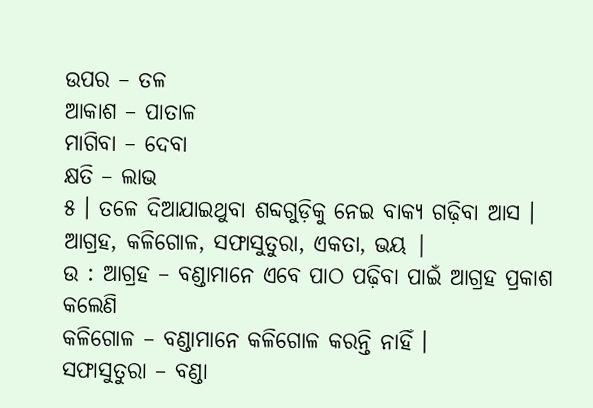ଉପର – ତଳ
ଆକାଶ – ପାତାଳ
ମାଗିବା – ଦେବା
କ୍ଷତି – ଲାଭ
୫ । ତଳେ ଦିଆଯାଇଥୁବା ଶବ୍ଦଗୁଡ଼ିକୁ ନେଇ ବାକ୍ୟ ଗଢ଼ିବା ଆସ ।
ଆଗ୍ରହ, କଳିଗୋଳ, ସଫାସୁତୁରା, ଏକତା, ଭୟ |
ଉ : ଆଗ୍ରହ – ବଣ୍ଡାମାନେ ଏବେ ପାଠ ପଢ଼ିବା ପାଇଁ ଆଗ୍ରହ ପ୍ରକାଶ କଲେଣି
କଳିଗୋଳ – ବଣ୍ଡାମାନେ କଳିଗୋଳ କରନ୍ତି ନାହିଁ ।
ସଫାସୁତୁରା – ବଣ୍ଡା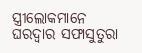ସ୍ତ୍ରୀଲୋକମାନେ ଘରଦ୍ବାର ସଫାସୁତୁରା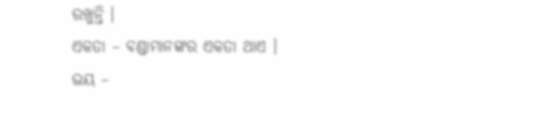ରଖୁନ୍ତି ।
ଏକତା – ବଣ୍ଡାମାନଙ୍କର ଏକତା ଥାଏ ।
ଭୟ –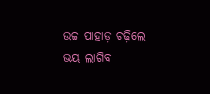ଉଚ୍ଚ ପାହାଡ଼ ଚଢ଼ିଲେ ଭୟ ଲାଗିବ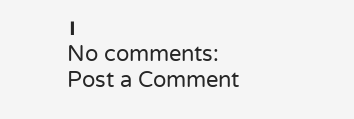।
No comments:
Post a Comment